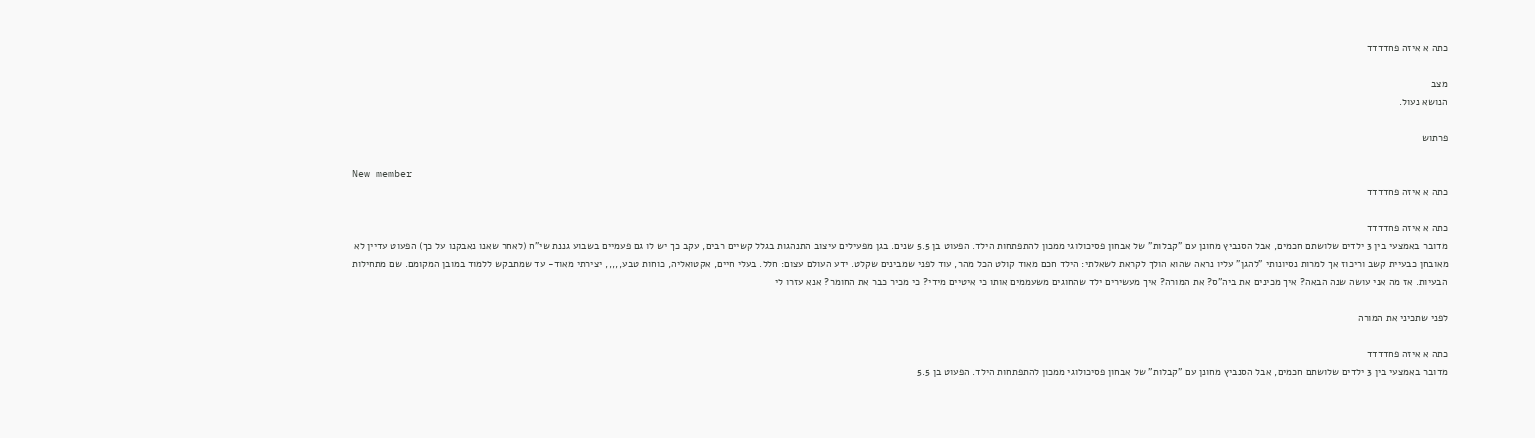כתה א איזה פחדדדד

מצב
הנושא נעול.

פרתוש

New member
כתה א איזה פחדדדד

כתה א איזה פחדדדד
מדובר באמצעי בין 3 ילדים שלושתם חכמים, אבל הסנביץ מחונן עם "קבלות" של אבחון פסיכולוגי ממכון להתפתחות הילד. הפעוט בן 5.5 שנים. בגן מפעילים עיצוב התנהגות בגלל קשיים רבים, עקב כך יש לו גם פעמיים בשבוע גננת שי"ח (לאחר שאנו נאבקנו על כך) הפעוט עדיין לא מאובחן כבעיית קשב וריכוז אך למרות נסיונותי "להגן" עליו נראה שהוא הולך לקראת לשאלתי: הילד חכם מאוד קולט הכל מהר, עוד לפני שמבינים שקלט. ידע העולם עצום: חלל. בעלי חיים, אקטואליה, כוחות טבע,,,,, יצירתי מאוד- עד שמתבקש ללמוד במובן המקומם. שם מתחילות הבעיות. אז מה אני עושה שנה הבאה? איך מכינים את ביה"ס? את המורה? איך מעשירים ילד שהחוגים משעממים אותו כי איטיים מידי? כי מכיר כבר את החומר? אנא עזרו לי

לפני שתכיני את המורה

כתה א איזה פחדדדד
מדובר באמצעי בין 3 ילדים שלושתם חכמים, אבל הסנביץ מחונן עם "קבלות" של אבחון פסיכולוגי ממכון להתפתחות הילד. הפעוט בן 5.5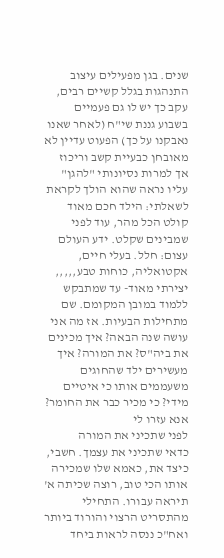שנים. בגן מפעילים עיצוב התנהגות בגלל קשיים רבים, עקב כך יש לו גם פעמיים בשבוע גננת שי"ח (לאחר שאנו נאבקנו על כך) הפעוט עדיין לא מאובחן כבעיית קשב וריכוז אך למרות נסיונותי "להגן" עליו נראה שהוא הולך לקראת לשאלתי: הילד חכם מאוד קולט הכל מהר, עוד לפני שמבינים שקלט. ידע העולם עצום: חלל. בעלי חיים, אקטואליה, כוחות טבע,,,,, יצירתי מאוד- עד שמתבקש ללמוד במובן המקומם. שם מתחילות הבעיות. אז מה אני עושה שנה הבאה? איך מכינים את ביה"ס? את המורה? איך מעשירים ילד שהחוגים משעממים אותו כי איטיים מידי? כי מכיר כבר את החומר? אנא עזרו לי
לפני שתכיני את המורה
כדאי שתכיני את עצמך. חשבי, כיצד את, כאמא שלו שמכירה אותו הכי טוב, רוצה שכיתה א' תיראה עבורו. התחילי מהתסריט הרצוי והורוד ביותר ואח"כ ננסה לראות ביחד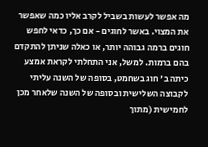מה אפשר לעשות בשביל לקרב אליו כמה שאפשר את המצוי. באשר לחוגים - אם כך, כדאי לחפש חוגים ברמה גבוהה יותר, או כאלה שניתן להתקדם בהם ברמות. למשל, אני התחלתי לקראת אמצע כיתה ב' חוג בשחמט, בסופה של השנה עליתי לקבוצה השלישית ובסופה של השנה שלאחר מכן לחמישית (מתוך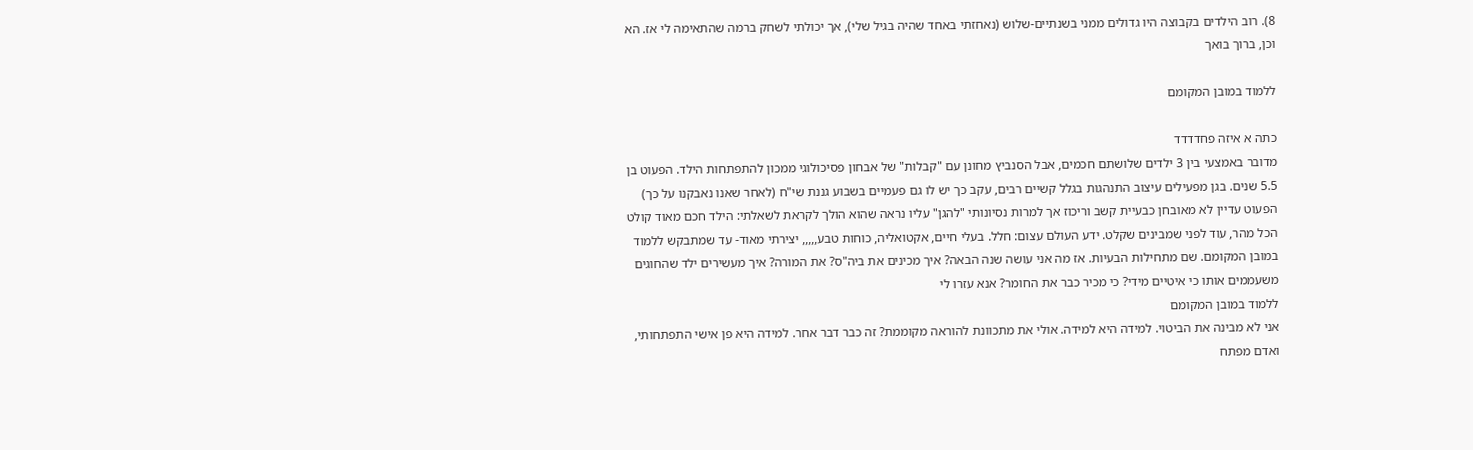8). רוב הילדים בקבוצה היו גדולים ממני בשנתיים-שלוש (נאחזתי באחד שהיה בגיל שלי), אך יכולתי לשחק ברמה שהתאימה לי אז. הא וכן, ברוך בואך

ללמוד במובן המקומם

כתה א איזה פחדדדד
מדובר באמצעי בין 3 ילדים שלושתם חכמים, אבל הסנביץ מחונן עם "קבלות" של אבחון פסיכולוגי ממכון להתפתחות הילד. הפעוט בן 5.5 שנים. בגן מפעילים עיצוב התנהגות בגלל קשיים רבים, עקב כך יש לו גם פעמיים בשבוע גננת שי"ח (לאחר שאנו נאבקנו על כך) הפעוט עדיין לא מאובחן כבעיית קשב וריכוז אך למרות נסיונותי "להגן" עליו נראה שהוא הולך לקראת לשאלתי: הילד חכם מאוד קולט הכל מהר, עוד לפני שמבינים שקלט. ידע העולם עצום: חלל. בעלי חיים, אקטואליה, כוחות טבע,,,,, יצירתי מאוד- עד שמתבקש ללמוד במובן המקומם. שם מתחילות הבעיות. אז מה אני עושה שנה הבאה? איך מכינים את ביה"ס? את המורה? איך מעשירים ילד שהחוגים משעממים אותו כי איטיים מידי? כי מכיר כבר את החומר? אנא עזרו לי
ללמוד במובן המקומם
אני לא מבינה את הביטוי. למידה היא למידה. אולי את מתכוונת להוראה מקוממת? זה כבר דבר אחר. למידה היא פן אישי התפתחותי, ואדם מפתח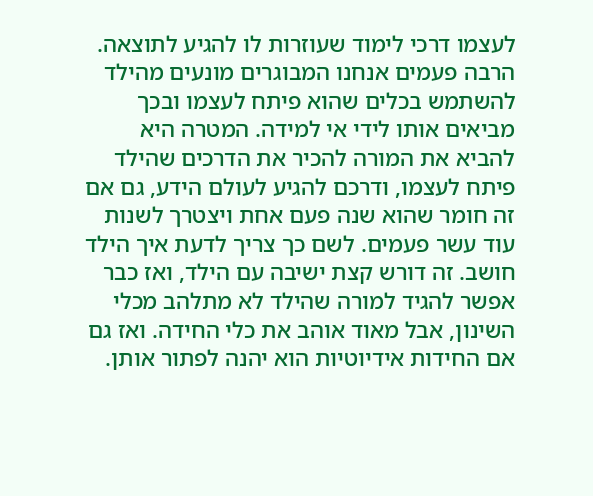לעצמו דרכי לימוד שעוזרות לו להגיע לתוצאה. הרבה פעמים אנחנו המבוגרים מונעים מהילד להשתמש בכלים שהוא פיתח לעצמו ובכך מביאים אותו לידי אי למידה. המטרה היא להביא את המורה להכיר את הדרכים שהילד פיתח לעצמו, ודרכם להגיע לעולם הידע, גם אם זה חומר שהוא שנה פעם אחת ויצטרך לשנות עוד עשר פעמים. לשם כך צריך לדעת איך הילד חושב. זה דורש קצת ישיבה עם הילד, ואז כבר אפשר להגיד למורה שהילד לא מתלהב מכלי השינון, אבל מאוד אוהב את כלי החידה. ואז גם אם החידות אידיוטיות הוא יהנה לפתור אותן.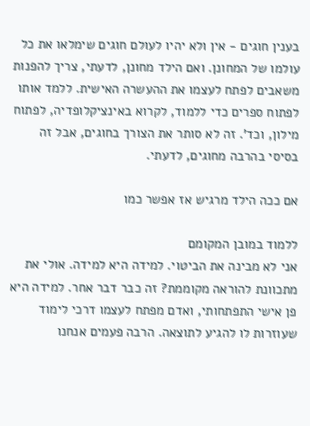בענין חוגים - אין ולא יהיו לעולם חוגים שימלאו את כל עולמו של המחונן. ואם הילד מחונן, לדעתי, צריך להפנות משאבים לפתח לעצמו את ההעשרה האישית. ללמד אותו לפתוח ספרים כדי ללמוד, לקרוא באינציקלופדיה, לפתוח מילון, וכד'. זה לא סותר את הצורך בחוגים, אבל זה בסיסי בהרבה מחוגים, לדעתי.

אם ככה הילד מרגיש אז אפשר כמו

ללמוד במובן המקומם
אני לא מבינה את הביטוי. למידה היא למידה. אולי את מתכוונת להוראה מקוממת? זה כבר דבר אחר. למידה היא פן אישי התפתחותי, ואדם מפתח לעצמו דרכי לימוד שעוזרות לו להגיע לתוצאה. הרבה פעמים אנחנו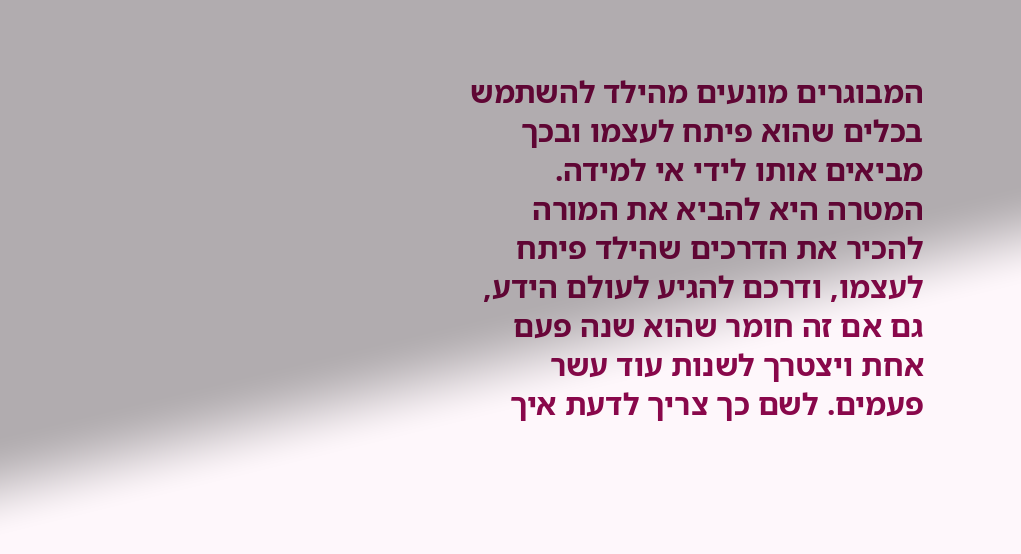המבוגרים מונעים מהילד להשתמש בכלים שהוא פיתח לעצמו ובכך מביאים אותו לידי אי למידה. המטרה היא להביא את המורה להכיר את הדרכים שהילד פיתח לעצמו, ודרכם להגיע לעולם הידע, גם אם זה חומר שהוא שנה פעם אחת ויצטרך לשנות עוד עשר פעמים. לשם כך צריך לדעת איך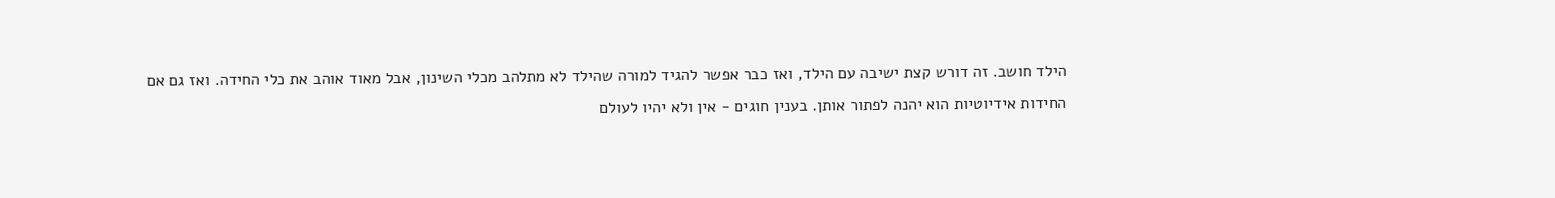הילד חושב. זה דורש קצת ישיבה עם הילד, ואז כבר אפשר להגיד למורה שהילד לא מתלהב מכלי השינון, אבל מאוד אוהב את כלי החידה. ואז גם אם החידות אידיוטיות הוא יהנה לפתור אותן. בענין חוגים - אין ולא יהיו לעולם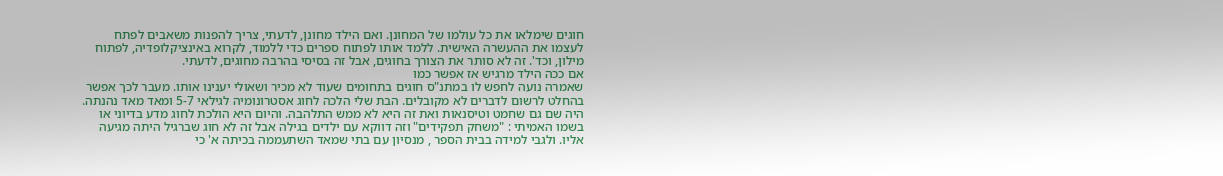חוגים שימלאו את כל עולמו של המחונן. ואם הילד מחונן, לדעתי, צריך להפנות משאבים לפתח לעצמו את ההעשרה האישית. ללמד אותו לפתוח ספרים כדי ללמוד, לקרוא באינציקלופדיה, לפתוח מילון, וכד'. זה לא סותר את הצורך בחוגים, אבל זה בסיסי בהרבה מחוגים, לדעתי.
אם ככה הילד מרגיש אז אפשר כמו
שאמרה נועה לחפש לו במתנ"ס חוגים בתחומים שעוד לא מכיר ושאולי יענינו אותו. מעבר לכך אפשר בהחלט לרשום לדברים לא מקובלים. הבת שלי הלכה לחוג אסטרונומיה לגילאי 5-7 ומאד מאד נהנתה. היה שם גם שחמט וטיסנאות ואת זה היא לא ממש התלהבה. והיום היא הולכת לחוג מדע בדיוני או בשמו האמיתי : "משחק תפקידים" וזה דווקא עם ילדים בגילה אבל זה לא חוג שברגיל היתה מגיעה אליו. ולגבי למידה בבית הספר , מנסיון עם בתי שמאד השתעממה בכיתה א' כי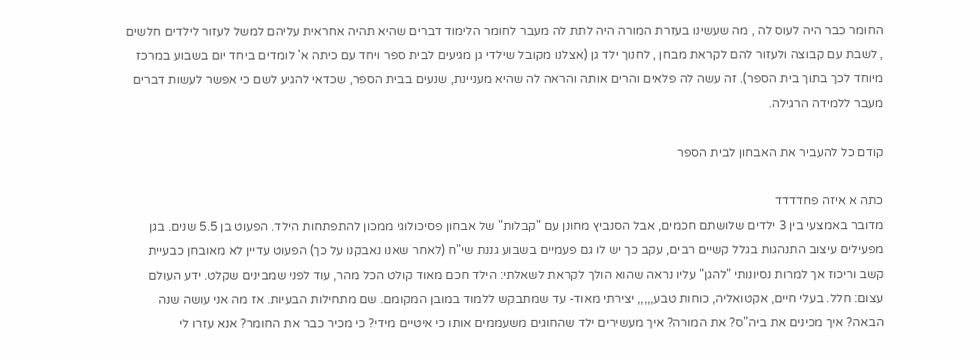החומר כבר היה לעוס לה , מה שעשינו בעזרת המורה היה לתת לה מעבר לחומר הלימוד דברים שהיא תהיה אחראית עליהם למשל לעזור לילדים חלשים , לשבת עם קבוצה ולעזור להם לקראת מבחן , לחנוך ילד גן (אצלנו מקובל שילדי גן מגיעים לבית ספר ויחד עם כיתה א' לומדים ביחד יום בשבוע במרכז מיוחד לכך בתוך בית הספר). זה עשה לה פלאים והרים אותה והראה לה שהיא מעניינת, שנעים בבית הספר, שכדאי להגיע לשם כי אפשר לעשות דברים מעבר ללמידה הרגילה.

קודם כל להעביר את האבחון לבית הספר

כתה א איזה פחדדדד
מדובר באמצעי בין 3 ילדים שלושתם חכמים, אבל הסנביץ מחונן עם "קבלות" של אבחון פסיכולוגי ממכון להתפתחות הילד. הפעוט בן 5.5 שנים. בגן מפעילים עיצוב התנהגות בגלל קשיים רבים, עקב כך יש לו גם פעמיים בשבוע גננת שי"ח (לאחר שאנו נאבקנו על כך) הפעוט עדיין לא מאובחן כבעיית קשב וריכוז אך למרות נסיונותי "להגן" עליו נראה שהוא הולך לקראת לשאלתי: הילד חכם מאוד קולט הכל מהר, עוד לפני שמבינים שקלט. ידע העולם עצום: חלל. בעלי חיים, אקטואליה, כוחות טבע,,,,, יצירתי מאוד- עד שמתבקש ללמוד במובן המקומם. שם מתחילות הבעיות. אז מה אני עושה שנה הבאה? איך מכינים את ביה"ס? את המורה? איך מעשירים ילד שהחוגים משעממים אותו כי איטיים מידי? כי מכיר כבר את החומר? אנא עזרו לי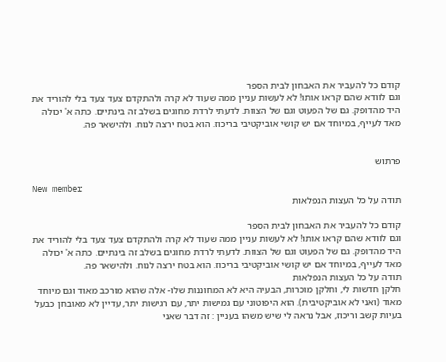קודם כל להעביר את האבחון לבית הספר
וגם לוודא שהם קראו אותו! לא לעשות עניין ממה שעוד לא קרה ולהתקדם צעד צעד בלי להוריד את היד מהדופק. גם של הפעוט וגם של הצוות. לדעתי לרדת מחוגים בשלב זה בינתיים. כתה א' יכולה מאד לעייף, במיוחד אם יש קושי אוביקטיבי בריכוז. הוא בטח ירצה לנוח. ולהישאר פה.


פרתוש

New member
תודה על כל העצות הנפלאות

קודם כל להעביר את האבחון לבית הספר
וגם לוודא שהם קראו אותו! לא לעשות עניין ממה שעוד לא קרה ולהתקדם צעד צעד בלי להוריד את היד מהדופק. גם של הפעוט וגם של הצוות. לדעתי לרדת מחוגים בשלב זה בינתיים. כתה א' יכולה מאד לעייף, במיוחד אם יש קושי אוביקטיבי בריכוז. הוא בטח ירצה לנוח. ולהישאר פה.
תודה על כל העצות הנפלאות
חלקן חדשות לי, וחלקן מוכרות, הבעיה היא לא המחוננות שלו- אלה שהוא מורכב מאוד וגם מיוחד מאוד (ואני לא אוביקטיבית). הוא היפוטוני עם גמישות יתר, עם רגישות יתר, עדיין לא מאובחן כבעל בעיות קשב וריכוז, אבל נראה לי שיש משהו בעניין : זה דבר שאני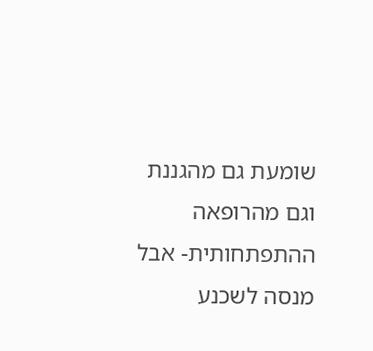שומעת גם מהגננת וגם מהרופאה ההתפתחותית- אבל מנסה לשכנע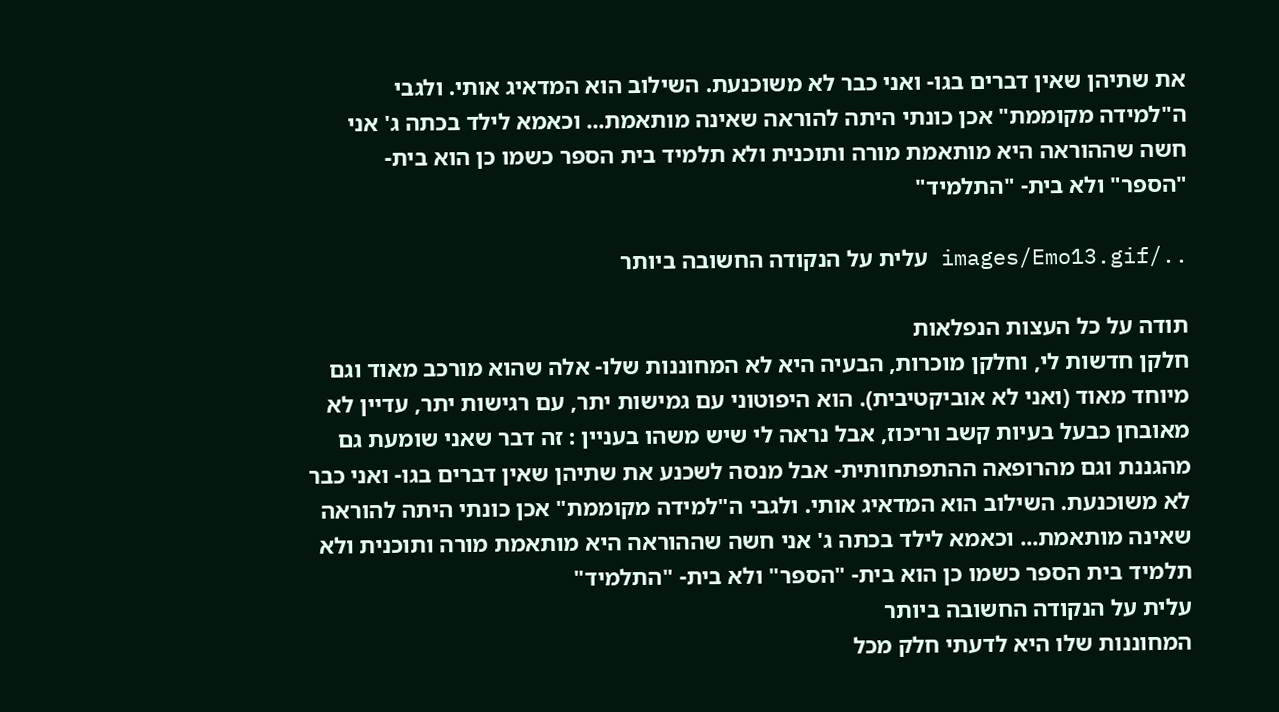את שתיהן שאין דברים בגו- ואני כבר לא משוכנעת. השילוב הוא המדאיג אותי. ולגבי ה"למידה מקוממת" אכן כונתי היתה להוראה שאינה מותאמת... וכאמא לילד בכתה ג' אני חשה שההוראה היא מותאמת מורה ותוכנית ולא תלמיד בית הספר כשמו כן הוא בית- "הספר" ולא בית- "התלמיד"

../images/Emo13.gif עלית על הנקודה החשובה ביותר

תודה על כל העצות הנפלאות
חלקן חדשות לי, וחלקן מוכרות, הבעיה היא לא המחוננות שלו- אלה שהוא מורכב מאוד וגם מיוחד מאוד (ואני לא אוביקטיבית). הוא היפוטוני עם גמישות יתר, עם רגישות יתר, עדיין לא מאובחן כבעל בעיות קשב וריכוז, אבל נראה לי שיש משהו בעניין : זה דבר שאני שומעת גם מהגננת וגם מהרופאה ההתפתחותית- אבל מנסה לשכנע את שתיהן שאין דברים בגו- ואני כבר לא משוכנעת. השילוב הוא המדאיג אותי. ולגבי ה"למידה מקוממת" אכן כונתי היתה להוראה שאינה מותאמת... וכאמא לילד בכתה ג' אני חשה שההוראה היא מותאמת מורה ותוכנית ולא תלמיד בית הספר כשמו כן הוא בית- "הספר" ולא בית- "התלמיד"
עלית על הנקודה החשובה ביותר
המחוננות שלו היא לדעתי חלק מכל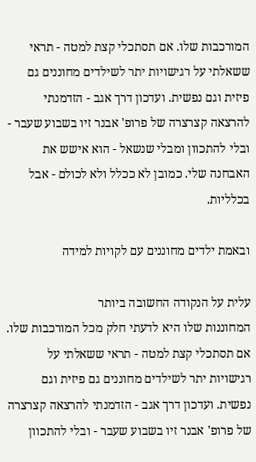המורכבות שלו. אם תסתכלי קצת למטה - תראי ששאלתי על רגישויות יתר לשילדים מחוננים גם פיזית וגם נפשית. ועדכון דרך אגב - הזדמנתי להרצאה קצרצרה של פרופ' אבנר זיו בשבוע שעבר - ובלי להתכוון ומבלי שנשאל - הוא אישש את האבחנה שלי. כמובן לא ככלל ולא לכולם - אבל בכלליות.

ובאמת ילדים מחוננים עם לקויות למידה

עלית על הנקודה החשובה ביותר
המחוננות שלו היא לדעתי חלק מכל המורכבות שלו. אם תסתכלי קצת למטה - תראי ששאלתי על רגישויות יתר לשילדים מחוננים גם פיזית וגם נפשית. ועדכון דרך אגב - הזדמנתי להרצאה קצרצרה של פרופ' אבנר זיו בשבוע שעבר - ובלי להתכוון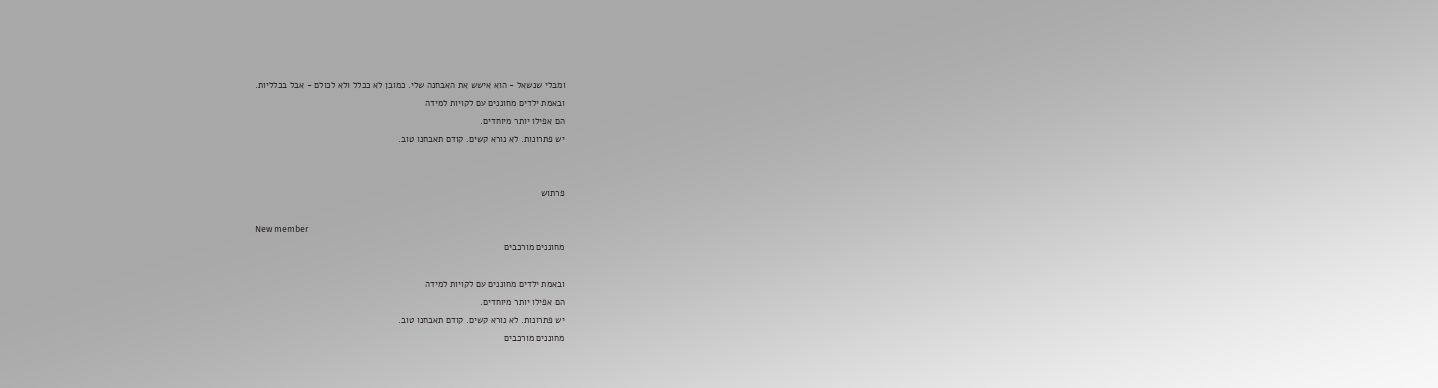ומבלי שנשאל - הוא אישש את האבחנה שלי. כמובן לא ככלל ולא לכולם - אבל בכלליות.
ובאמת ילדים מחוננים עם לקויות למידה
הם אפילו יותר מיוחדים.
יש פתרונות. לא נורא קשים. קודם תאבחנו טוב.


פרתוש

New member
מחוננים מורכבים

ובאמת ילדים מחוננים עם לקויות למידה
הם אפילו יותר מיוחדים.
יש פתרונות. לא נורא קשים. קודם תאבחנו טוב.
מחוננים מורכבים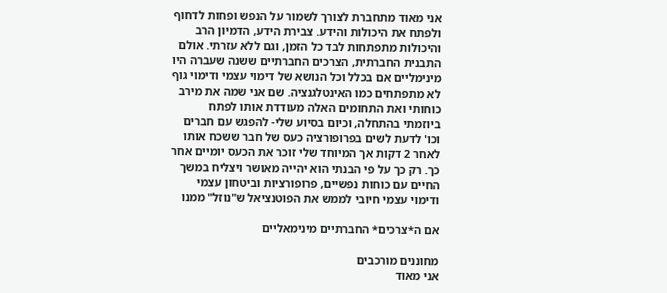אני מאוד מתחברת לצורך לשמור על הנפש ופחות לדחוף ולפתח את היכולות והידע. צבירת הידע, הדמיון הרב והיכולות מתפתחות לבד כל הזמן, וגם ללא עזרתי. אולם התבנית החברתית, הצרכים החברתיים ששנה שעברה היו מינימליים אם בכלל וכל הנושא של דימוי עצמי ודימוי גוף לא מתפתחים כמו האינטלגנציה. שם אני שמה את מירב כוחותי ואת התחומים האלה מעודדת אותו לפתח ביוזמתי בהתחלה, וכיום בסיוע שלי- להפגש עם חברים וכו' לדעת לשים בפרופורציה כעס של חבר ששכח אותו לאחר 2 דקות אך המיוחד שלי זוכר את הכעס יומיים אחר כך. רק כך על פי הבנתי הוא יהייה מאושר ויצליח במשך החיים עם כוחות נפשיים, פרופורציות וביטחון עצמי ודימוי עצמי חיובי לממש את הפוטנציאל ש"נוזל" ממנו

אם ה*צרכים* החברתיים מינימאליים

מחוננים מורכבים
אני מאוד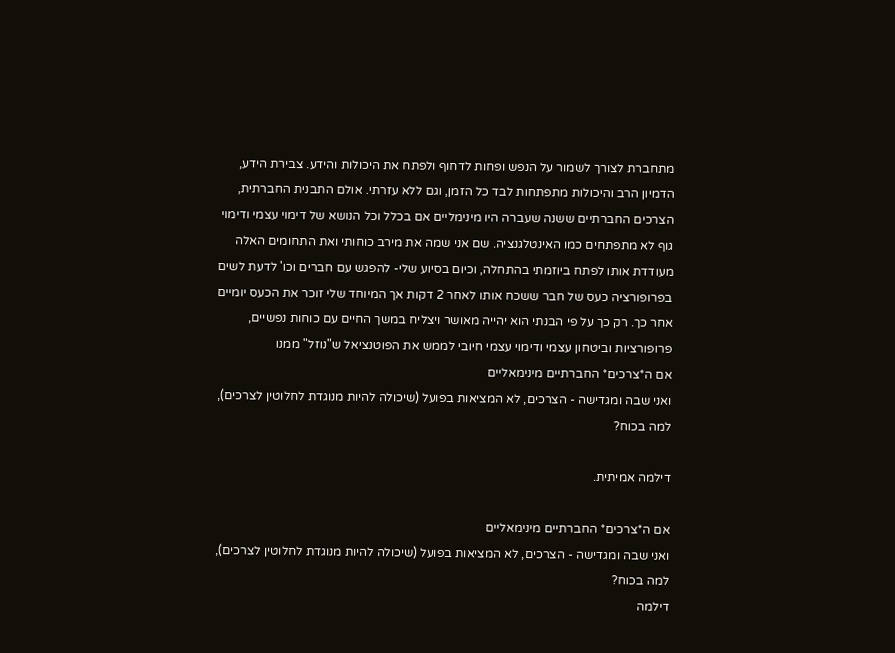מתחברת לצורך לשמור על הנפש ופחות לדחוף ולפתח את היכולות והידע. צבירת הידע, הדמיון הרב והיכולות מתפתחות לבד כל הזמן, וגם ללא עזרתי. אולם התבנית החברתית, הצרכים החברתיים ששנה שעברה היו מינימליים אם בכלל וכל הנושא של דימוי עצמי ודימוי גוף לא מתפתחים כמו האינטלגנציה. שם אני שמה את מירב כוחותי ואת התחומים האלה מעודדת אותו לפתח ביוזמתי בהתחלה, וכיום בסיוע שלי- להפגש עם חברים וכו' לדעת לשים בפרופורציה כעס של חבר ששכח אותו לאחר 2 דקות אך המיוחד שלי זוכר את הכעס יומיים אחר כך. רק כך על פי הבנתי הוא יהייה מאושר ויצליח במשך החיים עם כוחות נפשיים, פרופורציות וביטחון עצמי ודימוי עצמי חיובי לממש את הפוטנציאל ש"נוזל" ממנו
אם ה*צרכים* החברתיים מינימאליים
ואני שבה ומגדישה - הצרכים, לא המציאות בפועל (שיכולה להיות מנוגדת לחלוטין לצרכים), למה בכוח?

דילמה אמיתית.

אם ה*צרכים* החברתיים מינימאליים
ואני שבה ומגדישה - הצרכים, לא המציאות בפועל (שיכולה להיות מנוגדת לחלוטין לצרכים), למה בכוח?
דילמה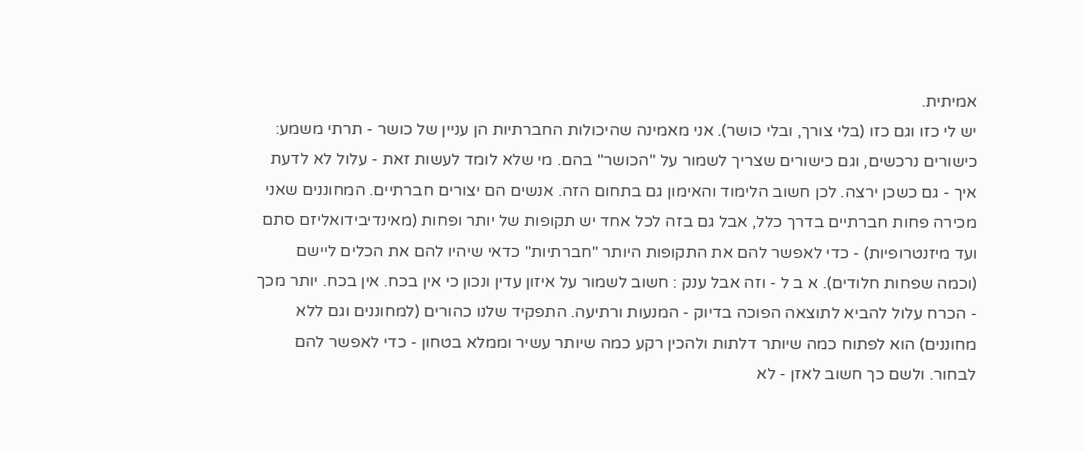אמיתית.
יש לי כזו וגם כזו (בלי צורך, ובלי כושר). אני מאמינה שהיכולות החברתיות הן עניין של כושר - תרתי משמע: כישורים נרכשים, וגם כישורים שצריך לשמור על "הכושר" בהם. מי שלא לומד לעשות זאת - עלול לא לדעת איך - גם כשכן ירצה. לכן חשוב הלימוד והאימון גם בתחום הזה. אנשים הם יצורים חברתיים. המחוננים שאני מכירה פחות חברתיים בדרך כלל, אבל גם בזה לכל אחד יש תקופות של יותר ופחות (מאינדיבידואליזם סתם ועד מיזנטרופיות) - כדי לאפשר להם את התקופות היותר "חברתיות" כדאי שיהיו להם את הכלים ליישם (וכמה שפחות חלודים). א ב ל - וזה אבל ענק : חשוב לשמור על איזון עדין ונכון כי אין בכח. אין בכח. יותר מכך - הכרח עלול להביא לתוצאה הפוכה בדיוק - המנעות ורתיעה. התפקיד שלנו כהורים (למחוננים וגם ללא מחוננים) הוא לפתוח כמה שיותר דלתות ולהכין רקע כמה שיותר עשיר וממלא בטחון - כדי לאפשר להם לבחור. ולשם כך חשוב לאזן - לא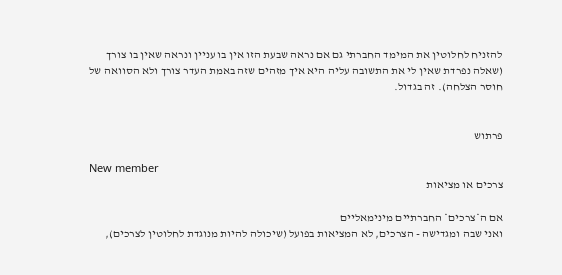להזניח לחלוטין את המימד החברתי גם אם נראה שבעת הזו אין בו עניין ונראה שאין בו צורך (שאלה נפרדת שאין לי את התשובה עליה היא איך מזהים שזה באמת העדר צורך ולא הסוואה של חוסר הצלחה). זה בגדול.


פרתוש

New member
צרכים או מציאות

אם ה*צרכים* החברתיים מינימאליים
ואני שבה ומגדישה - הצרכים, לא המציאות בפועל (שיכולה להיות מנוגדת לחלוטין לצרכים),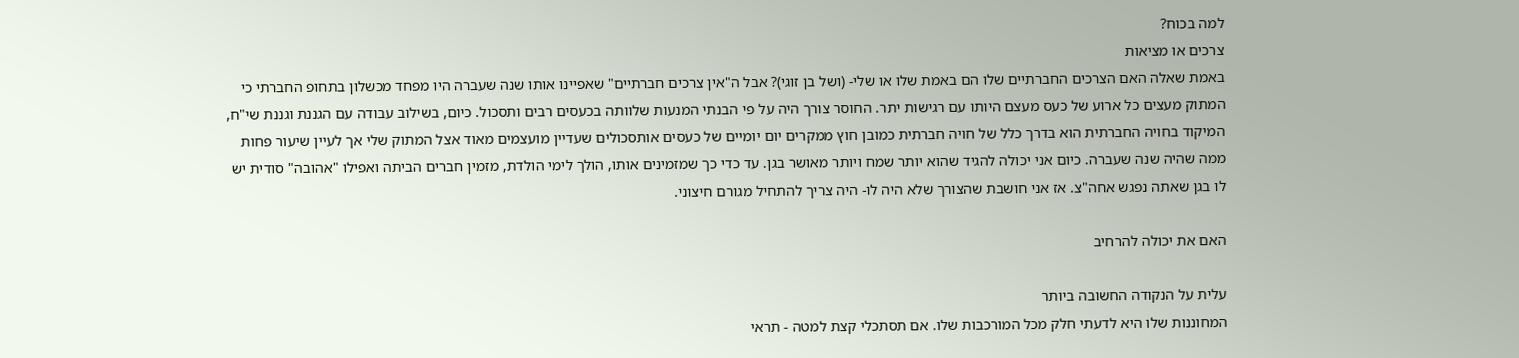למה בכוח?
צרכים או מציאות
באמת שאלה האם הצרכים החברתיים שלו הם באמת שלו או שלי- (ושל בן זוגי)? אבל ה"אין צרכים חברתיים" שאפיינו אותו שנה שעברה היו מפחד מכשלון בתחופ החברתי כי המתוק מעצים כל ארוע של כעס מעצם היותו עם רגישות יתר. החוסר צורך היה על פי הבנתי המנעות שלוותה בכעסים רבים ותסכול. כיום, בשילוב עבודה עם הגננת וגננת שי"ח, המיקוד בחויה החברתית הוא בדרך כלל של חויה חברתית כמובן חוץ ממקרים יום יומיים של כעסים אותסכולים שעדיין מועצמים מאוד אצל המתוק שלי אך לעיין שיעור פחות ממה שהיה שנה שעברה. כיום אני יכולה להגיד שהוא יותר שמח ויותר מאושר בגן. עד כדי כך שמזמינים אותו, הולך לימי הולדת, מזמין חברים הביתה ואפילו "אהובה" סודית יש לו בגן שאתה נפגש אחה"צ. אז אני חושבת שהצורך שלא היה לו- היה צריך להתחיל מגורם חיצוני.

האם את יכולה להרחיב

עלית על הנקודה החשובה ביותר
המחוננות שלו היא לדעתי חלק מכל המורכבות שלו. אם תסתכלי קצת למטה - תראי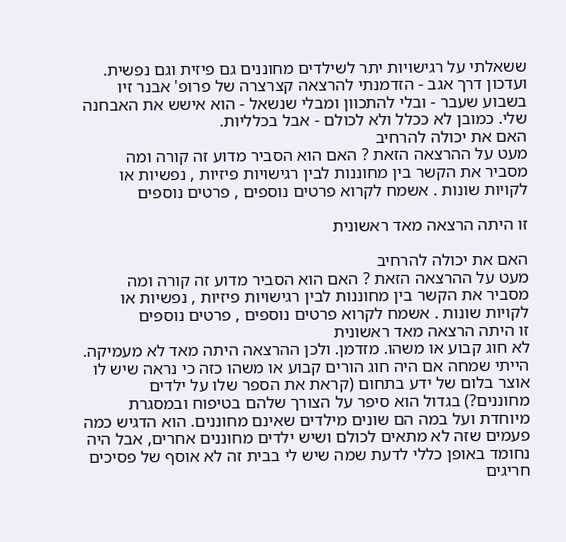ששאלתי על רגישויות יתר לשילדים מחוננים גם פיזית וגם נפשית. ועדכון דרך אגב - הזדמנתי להרצאה קצרצרה של פרופ' אבנר זיו בשבוע שעבר - ובלי להתכוון ומבלי שנשאל - הוא אישש את האבחנה שלי. כמובן לא ככלל ולא לכולם - אבל בכלליות.
האם את יכולה להרחיב
מעט על ההרצאה הזאת ? האם הוא הסביר מדוע זה קורה ומה מסביר את הקשר בין מחוננות לבין רגישויות פיזיות , נפשיות או לקויות שונות . אשמח לקרוא פרטים נוספים , פרטים נוספים

זו היתה הרצאה מאד ראשונית

האם את יכולה להרחיב
מעט על ההרצאה הזאת ? האם הוא הסביר מדוע זה קורה ומה מסביר את הקשר בין מחוננות לבין רגישויות פיזיות , נפשיות או לקויות שונות . אשמח לקרוא פרטים נוספים , פרטים נוספים
זו היתה הרצאה מאד ראשונית
לא חוג קבוע או משהו. מזדמן. ולכן ההרצאה היתה מאד לא מעמיקה. הייתי שמחה אם היה חוג הורים קבוע או משהו כזה כי נראה שיש לו אוצר בלום של ידע בתחום (קראת את הספר שלו על ילדים מחוננים?) בגדול הוא סיפר על הצורך שלהם בטיפוח ובמסגרת מיוחדת ועל במה הם שונים מילדים שאינם מחוננים. הוא הדגיש כמה פעמים שזה לא מתאים לכולם ושיש ילדים מחוננים אחרים, אבל היה נחומד באופן כללי לדעת שמה שיש לי בבית זה לא אוסף של פסיכים חריגים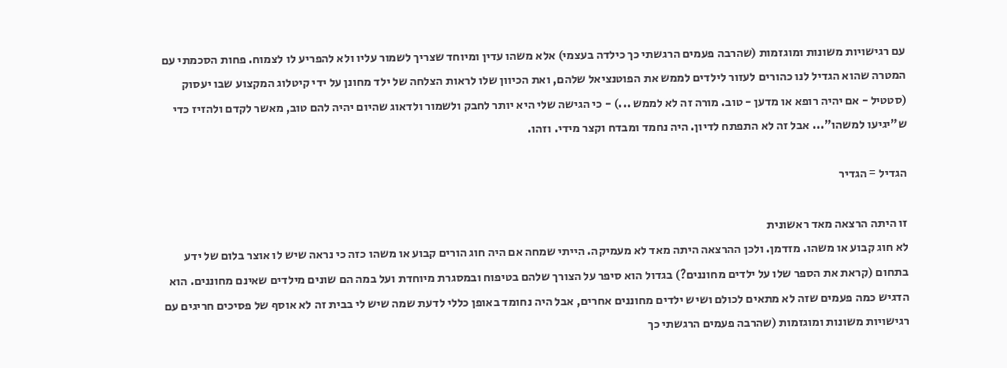עם רגישויות משונות ומוגזמות (שהרבה פעמים הרגשתי כך כילדה בעצמי) אלא משהו עדין ומיוחד שצריך לשמור עליו ולא להפריע לו לצמוח. פחות הסכמתי עם המטרה שהוא הגדיל לנו כהורים לעזור לילדים לממש את הפוטנציאל שלהם, ואת הכיוון שלו לראות הצלחה של ילד מחונן על ידי קיטלוג המקצוע שבו יעסוק (סטטיל - אם יהיה רופא או מדען - טוב. מורה זה לא לממש ...) - כי הגישה שלי היא יותר לחבק ולשמור ולדאוג שהיום יהיה להם טוב, מאשר לקדם ולהזיז כדי ש"יגיעו למשהו"... אבל זה לא התפתח לדיון. היה נחמד ומבדח וקצר מידי. וזהו.

הגדיל = הגדיר

זו היתה הרצאה מאד ראשונית
לא חוג קבוע או משהו. מזדמן. ולכן ההרצאה היתה מאד לא מעמיקה. הייתי שמחה אם היה חוג הורים קבוע או משהו כזה כי נראה שיש לו אוצר בלום של ידע בתחום (קראת את הספר שלו על ילדים מחוננים?) בגדול הוא סיפר על הצורך שלהם בטיפוח ובמסגרת מיוחדת ועל במה הם שונים מילדים שאינם מחוננים. הוא הדגיש כמה פעמים שזה לא מתאים לכולם ושיש ילדים מחוננים אחרים, אבל היה נחומד באופן כללי לדעת שמה שיש לי בבית זה לא אוסף של פסיכים חריגים עם רגישויות משונות ומוגזמות (שהרבה פעמים הרגשתי כך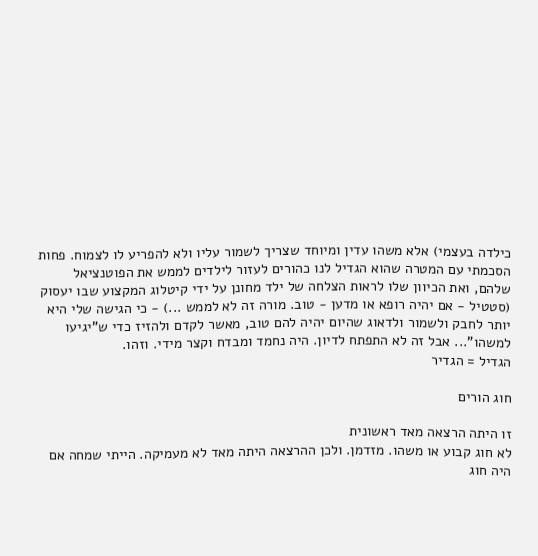כילדה בעצמי) אלא משהו עדין ומיוחד שצריך לשמור עליו ולא להפריע לו לצמוח. פחות הסכמתי עם המטרה שהוא הגדיל לנו כהורים לעזור לילדים לממש את הפוטנציאל שלהם, ואת הכיוון שלו לראות הצלחה של ילד מחונן על ידי קיטלוג המקצוע שבו יעסוק (סטטיל - אם יהיה רופא או מדען - טוב. מורה זה לא לממש ...) - כי הגישה שלי היא יותר לחבק ולשמור ולדאוג שהיום יהיה להם טוב, מאשר לקדם ולהזיז כדי ש"יגיעו למשהו"... אבל זה לא התפתח לדיון. היה נחמד ומבדח וקצר מידי. וזהו.
הגדיל = הגדיר

חוג הורים

זו היתה הרצאה מאד ראשונית
לא חוג קבוע או משהו. מזדמן. ולכן ההרצאה היתה מאד לא מעמיקה. הייתי שמחה אם היה חוג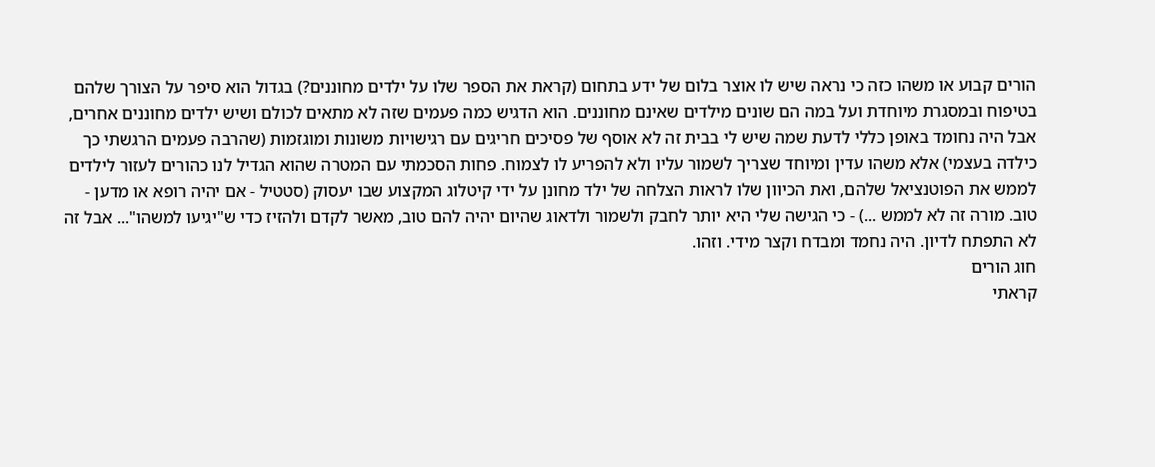הורים קבוע או משהו כזה כי נראה שיש לו אוצר בלום של ידע בתחום (קראת את הספר שלו על ילדים מחוננים?) בגדול הוא סיפר על הצורך שלהם בטיפוח ובמסגרת מיוחדת ועל במה הם שונים מילדים שאינם מחוננים. הוא הדגיש כמה פעמים שזה לא מתאים לכולם ושיש ילדים מחוננים אחרים, אבל היה נחומד באופן כללי לדעת שמה שיש לי בבית זה לא אוסף של פסיכים חריגים עם רגישויות משונות ומוגזמות (שהרבה פעמים הרגשתי כך כילדה בעצמי) אלא משהו עדין ומיוחד שצריך לשמור עליו ולא להפריע לו לצמוח. פחות הסכמתי עם המטרה שהוא הגדיל לנו כהורים לעזור לילדים לממש את הפוטנציאל שלהם, ואת הכיוון שלו לראות הצלחה של ילד מחונן על ידי קיטלוג המקצוע שבו יעסוק (סטטיל - אם יהיה רופא או מדען - טוב. מורה זה לא לממש ...) - כי הגישה שלי היא יותר לחבק ולשמור ולדאוג שהיום יהיה להם טוב, מאשר לקדם ולהזיז כדי ש"יגיעו למשהו"... אבל זה לא התפתח לדיון. היה נחמד ומבדח וקצר מידי. וזהו.
חוג הורים
קראתי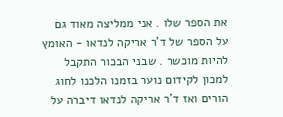את הספר שלו . אני ממליצה מאוד גם על הספר של ד'ר אריקה לנדאו - האומץ להיות מוכשר . שבני הבכור התקבל למכון לקידום נוער בזמנו הלכנו לחוג הורים ואז ד'ר אריקה לנדאו דיברה על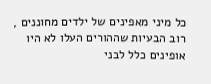כל מיני מאפינים של ילדים מחוננים , רוב הבעיות שההורים העלו לא היו אופינים כלל לבני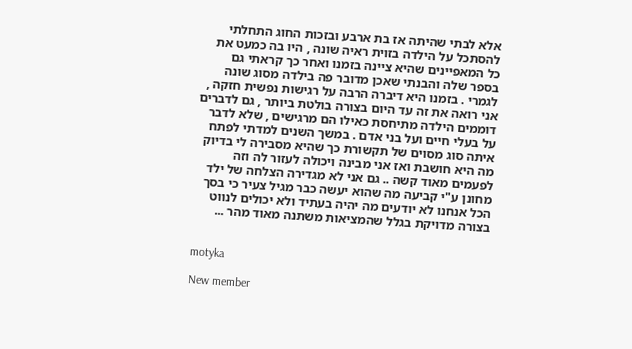אלא לבתי שהיתה אז בת ארבע ובזכות החוג התחלתי להסתכל על הילדה בזוית ראיה שונה , היו בה כמעט את כל המאפיינים שהיא ציינה בזמנו ואחר כך קראתי גם בספר שלה והבנתי שאכן מדובר פה בילדה מסוג שונה לגמרי . בזמנו היא דיברה הרבה על רגישות נפשית חזקה , אני רואה את זה עד היום בצורה בולטת ביותר , גם לדברים דוממים הילדה מתיחסת כאילו הם מרגישים , שלא לדבר על בעלי חיים ועל בני אדם . במשך השנים למדתי לפתח איתה סוג מסוים של תקשורת כך שהיא מסבירה לי בדיוק מה היא חושבת ואז אני מבינה ויכולה לעזור לה וזה לפעמים מאוד קשה .. גם אני לא מגדירה הצלחה של ילד מחונן ע"י קביעה מה שהוא יעשה כבר מגיל צעיר כי בסך הכל אנחנו לא יודעים מה יהיה בעתיד ולא יכולים לנווט בצורה מדויקת בגלל שהמציאות משתנה מאוד מהר ...


motyka

New member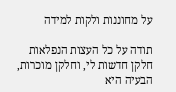על מחוננות ולקות למידה

תודה על כל העצות הנפלאות
חלקן חדשות לי, וחלקן מוכרות, הבעיה היא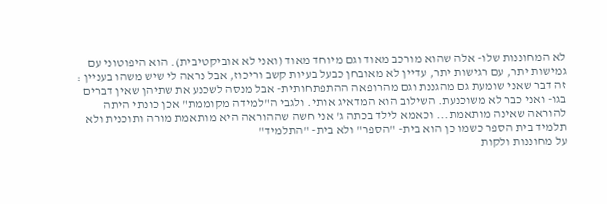לא המחוננות שלו- אלה שהוא מורכב מאוד וגם מיוחד מאוד (ואני לא אוביקטיבית). הוא היפוטוני עם גמישות יתר, עם רגישות יתר, עדיין לא מאובחן כבעל בעיות קשב וריכוז, אבל נראה לי שיש משהו בעניין : זה דבר שאני שומעת גם מהגננת וגם מהרופאה ההתפתחותית- אבל מנסה לשכנע את שתיהן שאין דברים בגו- ואני כבר לא משוכנעת. השילוב הוא המדאיג אותי. ולגבי ה"למידה מקוממת" אכן כונתי היתה להוראה שאינה מותאמת... וכאמא לילד בכתה ג' אני חשה שההוראה היא מותאמת מורה ותוכנית ולא תלמיד בית הספר כשמו כן הוא בית- "הספר" ולא בית- "התלמיד"
על מחוננות ולקות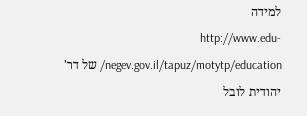למידה
http://www.edu-negev.gov.il/tapuz/motytp/education/ של דר' יהודית לובל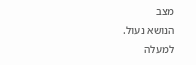מצב
הנושא נעול.
למעלה